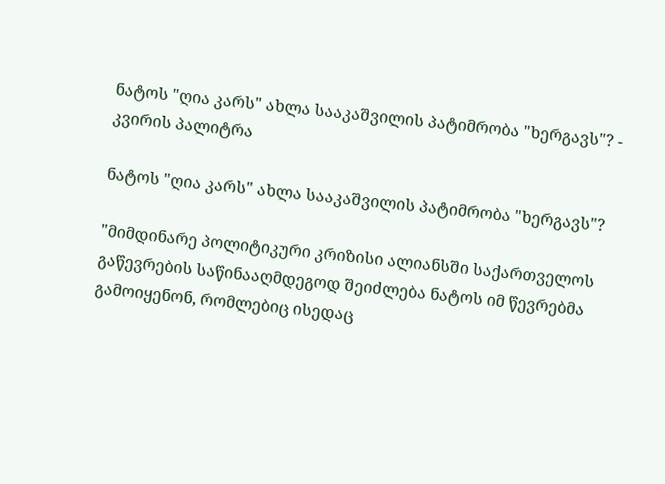ნატოს "ღია კარს" ახლა სააკაშვილის პატიმრობა "ხერგავს"? - კვირის პალიტრა

ნატოს "ღია კარს" ახლა სააკაშვილის პატიმრობა "ხერგავს"?

"მიმდინარე პოლიტიკური კრიზისი ალიანსში საქართველოს გაწევრების საწინააღმდეგოდ შეიძლება ნატოს იმ წევრებმა გამოიყენონ, რომლებიც ისედაც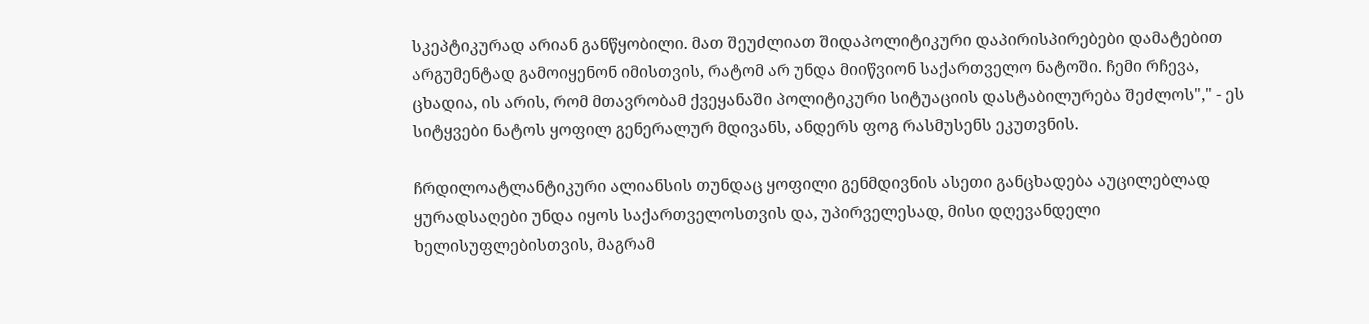სკეპტიკურად არიან განწყობილი. მათ შეუძლიათ შიდაპოლიტიკური დაპირისპირებები დამატებით არგუმენტად გამოიყენონ იმისთვის, რატომ არ უნდა მიიწვიონ საქართველო ნატოში. ჩემი რჩევა, ცხადია, ის არის, რომ მთავრობამ ქვეყანაში პოლიტიკური სიტუაციის დასტაბილურება შეძლოს"," - ეს სიტყვები ნატოს ყოფილ გენერალურ მდივანს, ანდერს ფოგ რასმუსენს ეკუთვნის.

ჩრდილოატლანტიკური ალიანსის თუნდაც ყოფილი გენმდივნის ასეთი განცხადება აუცილებლად ყურადსაღები უნდა იყოს საქართველოსთვის და, უპირველესად, მისი დღევანდელი ხელისუფლებისთვის, მაგრამ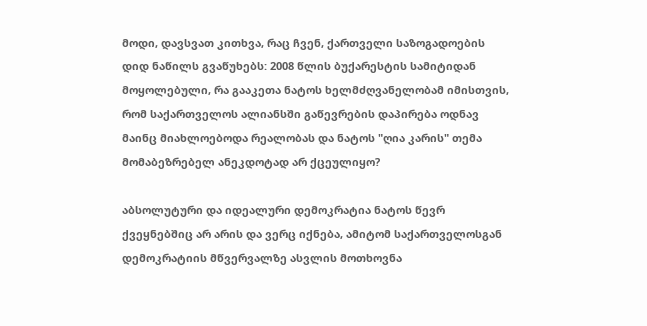მოდი, დავსვათ კითხვა, რაც ჩვენ, ქართველი საზოგადოების დიდ ნაწილს გვაწუხებს: 2008 წლის ბუქარესტის სამიტიდან მოყოლებული, რა გააკეთა ნატოს ხელმძღვანელობამ იმისთვის, რომ საქართველოს ალიანსში გაწევრების დაპირება ოდნავ მაინც მიახლოებოდა რეალობას და ნატოს "ღია კარის" თემა მომაბეზრებელ ანეკდოტად არ ქცეულიყო?

აბსოლუტური და იდეალური დემოკრატია ნატოს წევრ ქვეყნებშიც არ არის და ვერც იქნება, ამიტომ საქართველოსგან დემოკრატიის მწვერვალზე ასვლის მოთხოვნა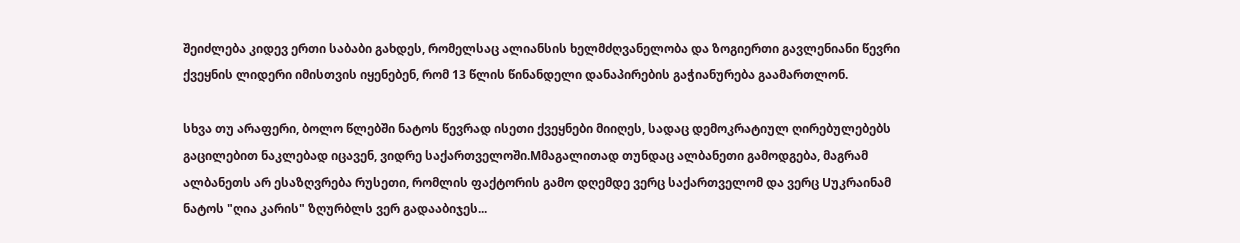შეიძლება კიდევ ერთი საბაბი გახდეს, რომელსაც ალიანსის ხელმძღვანელობა და ზოგიერთი გავლენიანი წევრი ქვეყნის ლიდერი იმისთვის იყენებენ, რომ 13 წლის წინანდელი დანაპირების გაჭიანურება გაამართლონ.

სხვა თუ არაფერი, ბოლო წლებში ნატოს წევრად ისეთი ქვეყნები მიიღეს, სადაც დემოკრატიულ ღირებულებებს გაცილებით ნაკლებად იცავენ, ვიდრე საქართველოში.Mმაგალითად თუნდაც ალბანეთი გამოდგება, მაგრამ ალბანეთს არ ესაზღვრება რუსეთი, რომლის ფაქტორის გამო დღემდე ვერც საქართველომ და ვერც Uუკრაინამ ნატოს "ღია კარის" ზღურბლს ვერ გადააბიჯეს...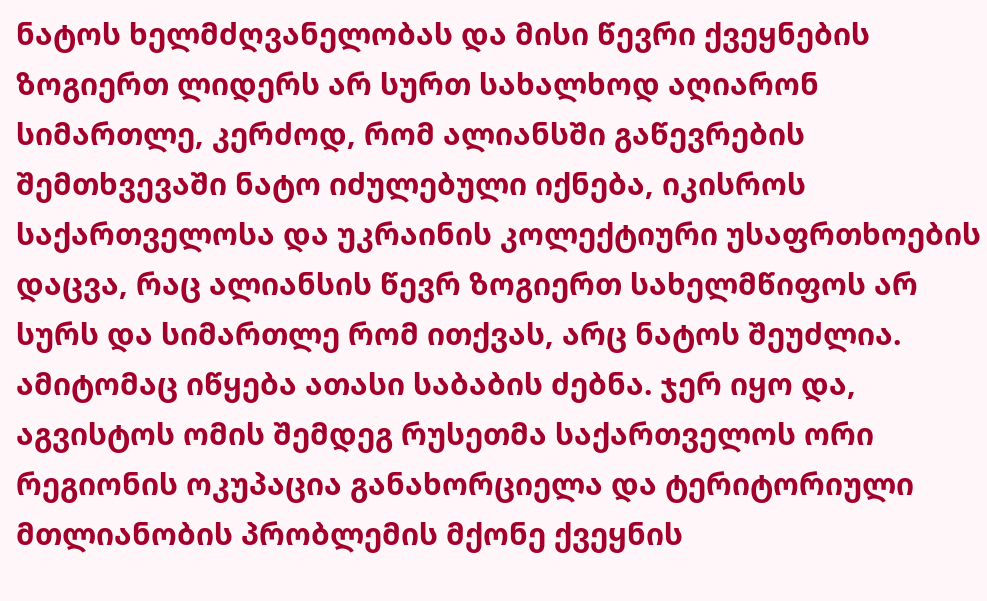ნატოს ხელმძღვანელობას და მისი წევრი ქვეყნების ზოგიერთ ლიდერს არ სურთ სახალხოდ აღიარონ სიმართლე, კერძოდ, რომ ალიანსში გაწევრების შემთხვევაში ნატო იძულებული იქნება, იკისროს საქართველოსა და უკრაინის კოლექტიური უსაფრთხოების დაცვა, რაც ალიანსის წევრ ზოგიერთ სახელმწიფოს არ სურს და სიმართლე რომ ითქვას, არც ნატოს შეუძლია. ამიტომაც იწყება ათასი საბაბის ძებნა. ჯერ იყო და, აგვისტოს ომის შემდეგ რუსეთმა საქართველოს ორი რეგიონის ოკუპაცია განახორციელა და ტერიტორიული მთლიანობის პრობლემის მქონე ქვეყნის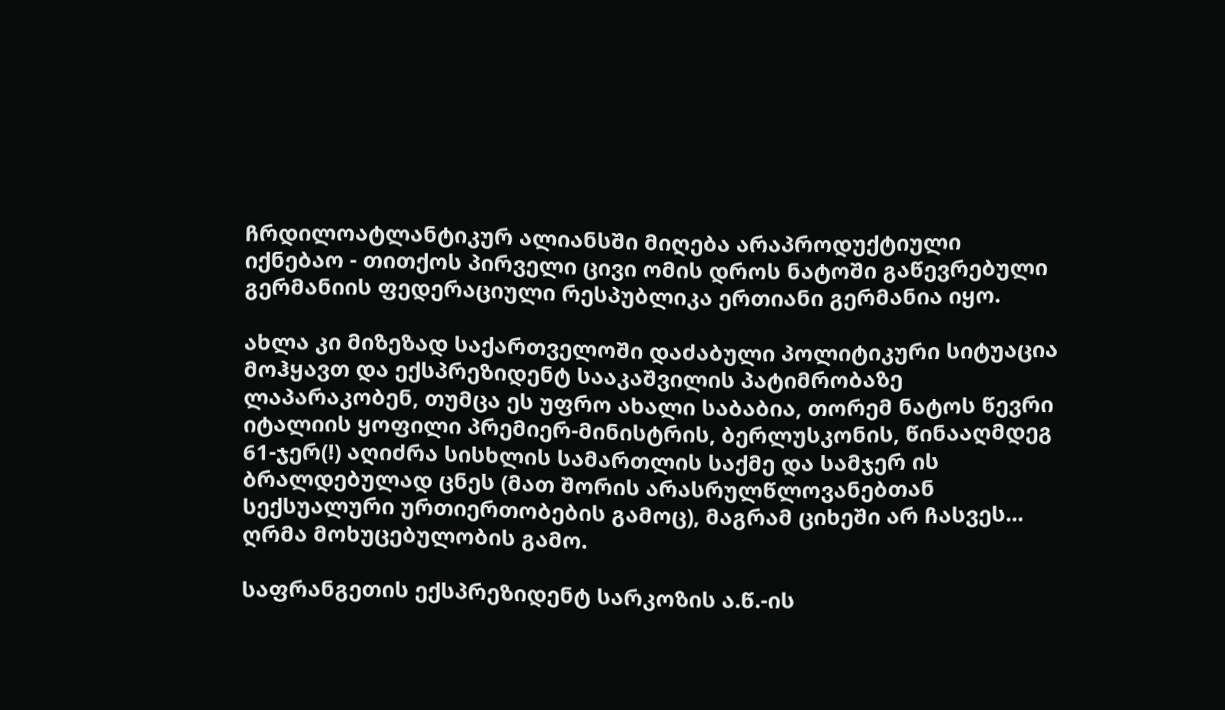ჩრდილოატლანტიკურ ალიანსში მიღება არაპროდუქტიული იქნებაო - თითქოს პირველი ცივი ომის დროს ნატოში გაწევრებული გერმანიის ფედერაციული რესპუბლიკა ერთიანი გერმანია იყო.

ახლა კი მიზეზად საქართველოში დაძაბული პოლიტიკური სიტუაცია მოჰყავთ და ექსპრეზიდენტ სააკაშვილის პატიმრობაზე ლაპარაკობენ, თუმცა ეს უფრო ახალი საბაბია, თორემ ნატოს წევრი იტალიის ყოფილი პრემიერ-მინისტრის, ბერლუსკონის, წინააღმდეგ 61-ჯერ(!) აღიძრა სისხლის სამართლის საქმე და სამჯერ ის ბრალდებულად ცნეს (მათ შორის არასრულწლოვანებთან სექსუალური ურთიერთობების გამოც), მაგრამ ციხეში არ ჩასვეს... ღრმა მოხუცებულობის გამო.

საფრანგეთის ექსპრეზიდენტ სარკოზის ა.წ.-ის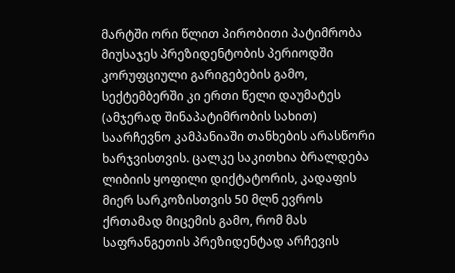მარტში ორი წლით პირობითი პატიმრობა მიუსაჯეს პრეზიდენტობის პერიოდში კორუფციული გარიგებების გამო, სექტემბერში კი ერთი წელი დაუმატეს (ამჯერად შინაპატიმრობის სახით) საარჩევნო კამპანიაში თანხების არასწორი ხარჯვისთვის. ცალკე საკითხია ბრალდება ლიბიის ყოფილი დიქტატორის, კადაფის მიერ სარკოზისთვის 50 მლნ ევროს ქრთამად მიცემის გამო, რომ მას საფრანგეთის პრეზიდენტად არჩევის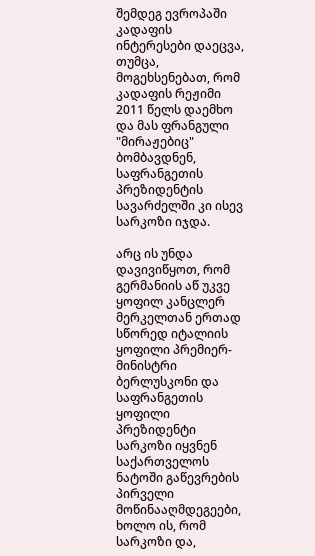შემდეგ ევროპაში კადაფის ინტერესები დაეცვა, თუმცა, მოგეხსენებათ, რომ კადაფის რეჟიმი 2011 წელს დაემხო და მას ფრანგული "მირაჟებიც" ბომბავდნენ, საფრანგეთის პრეზიდენტის სავარძელში კი ისევ სარკოზი იჯდა.

არც ის უნდა დავივიწყოთ, რომ გერმანიის აწ უკვე ყოფილ კანცლერ მერკელთან ერთად სწორედ იტალიის ყოფილი პრემიერ-მინისტრი ბერლუსკონი და საფრანგეთის ყოფილი პრეზიდენტი სარკოზი იყვნენ საქართველოს ნატოში გაწევრების პირველი მოწინააღმდეგეები, ხოლო ის, რომ სარკოზი და,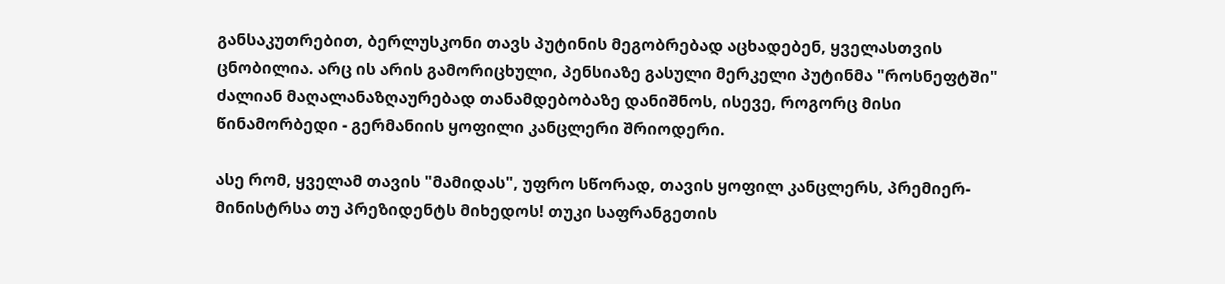განსაკუთრებით, ბერლუსკონი თავს პუტინის მეგობრებად აცხადებენ, ყველასთვის ცნობილია. არც ის არის გამორიცხული, პენსიაზე გასული მერკელი პუტინმა "როსნეფტში" ძალიან მაღალანაზღაურებად თანამდებობაზე დანიშნოს, ისევე, როგორც მისი წინამორბედი - გერმანიის ყოფილი კანცლერი შრიოდერი.

ასე რომ, ყველამ თავის "მამიდას", უფრო სწორად, თავის ყოფილ კანცლერს, პრემიერ-მინისტრსა თუ პრეზიდენტს მიხედოს! თუკი საფრანგეთის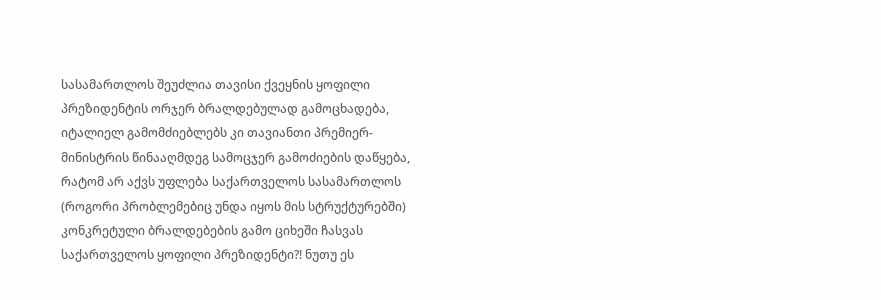სასამართლოს შეუძლია თავისი ქვეყნის ყოფილი პრეზიდენტის ორჯერ ბრალდებულად გამოცხადება, იტალიელ გამომძიებლებს კი თავიანთი პრემიერ-მინისტრის წინააღმდეგ სამოცჯერ გამოძიების დაწყება, რატომ არ აქვს უფლება საქართველოს სასამართლოს (როგორი პრობლემებიც უნდა იყოს მის სტრუქტურებში) კონკრეტული ბრალდებების გამო ციხეში ჩასვას საქართველოს ყოფილი პრეზიდენტი?! ნუთუ ეს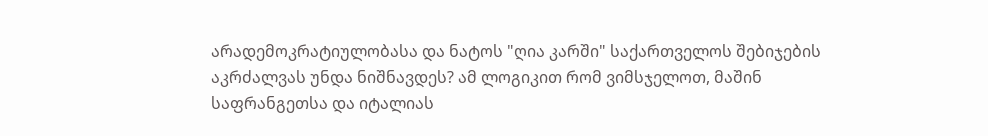არადემოკრატიულობასა და ნატოს "ღია კარში" საქართველოს შებიჯების აკრძალვას უნდა ნიშნავდეს? ამ ლოგიკით რომ ვიმსჯელოთ, მაშინ საფრანგეთსა და იტალიას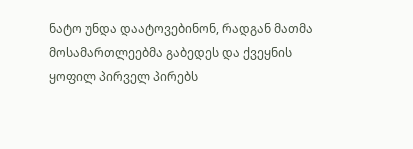ნატო უნდა დაატოვებინონ, რადგან მათმა მოსამართლეებმა გაბედეს და ქვეყნის ყოფილ პირველ პირებს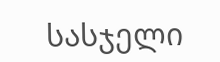სასჯელი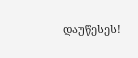დაუწესეს!